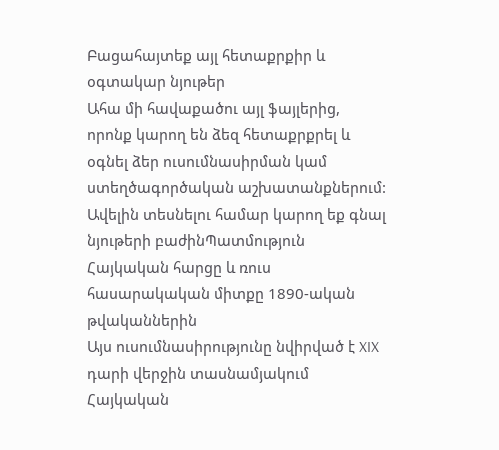Բացահայտեք այլ հետաքրքիր և օգտակար նյութեր
Ահա մի հավաքածու այլ ֆայլերից, որոնք կարող են ձեզ հետաքրքրել և օգնել ձեր ուսումնասիրման կամ ստեղծագործական աշխատանքներում: Ավելին տեսնելու համար կարող եք գնալ նյութերի բաժինՊատմություն
Հայկական հարցը և ռուս հասարակական միտքը 1890-ական թվականներին
Այս ուսումնասիրությունը նվիրված է XIX դարի վերջին տասնամյակում Հայկական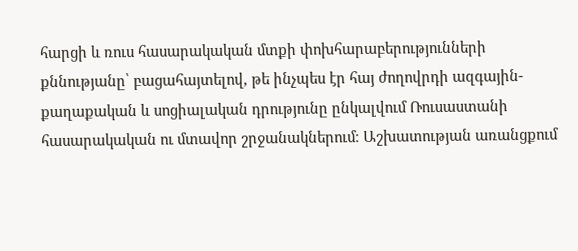հարցի և ռուս հասարակական մտքի փոխհարաբերությունների քննությանը՝ բացահայտելով, թե ինչպես էր հայ ժողովրդի ազգային-քաղաքական և սոցիալական դրությունը ընկալվում Ռուսաստանի հասարակական ու մտավոր շրջանակներում։ Աշխատության առանցքում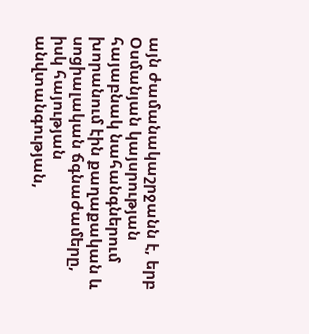այն ժամանակաշրջանն է, երբ Օսմանյան կայսրության հայաբնակ նահանգներում խորանում էին քաղաքական և սոցիալական ճգնաժամերը, իսկ հայության անվտանգության,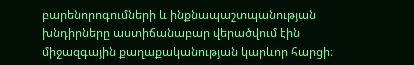բարենորոգումների և ինքնապաշտպանության խնդիրները աստիճանաբար վերածվում էին միջազգային քաղաքականության կարևոր հարցի։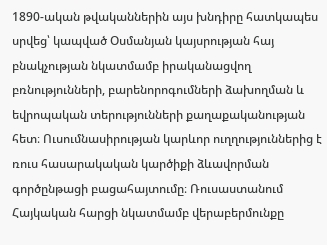1890-ական թվականներին այս խնդիրը հատկապես սրվեց՝ կապված Օսմանյան կայսրության հայ բնակչության նկատմամբ իրականացվող բռնությունների, բարենորոգումների ձախողման և եվրոպական տերությունների քաղաքականության հետ։ Ուսումնասիրության կարևոր ուղղություններից է ռուս հասարակական կարծիքի ձևավորման գործընթացի բացահայտումը։ Ռուսաստանում Հայկական հարցի նկատմամբ վերաբերմունքը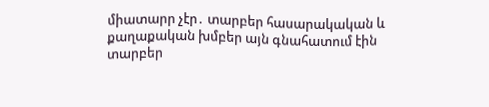միատարր չէր․ տարբեր հասարակական և քաղաքական խմբեր այն գնահատում էին տարբեր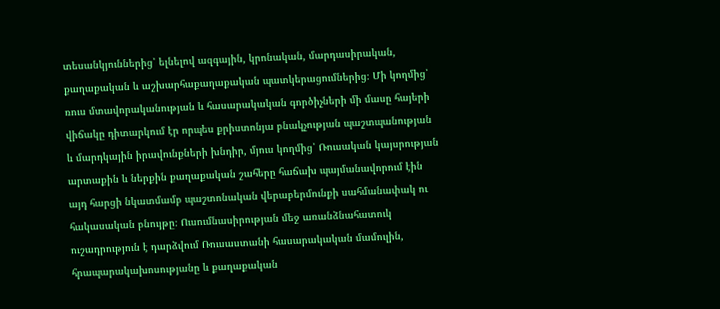տեսանկյուններից՝ ելնելով ազգային, կրոնական, մարդասիրական, քաղաքական և աշխարհաքաղաքական պատկերացումներից։ Մի կողմից՝ ռուս մտավորականության և հասարակական գործիչների մի մասը հայերի վիճակը դիտարկում էր որպես քրիստոնյա բնակչության պաշտպանության և մարդկային իրավունքների խնդիր, մյուս կողմից՝ Ռուսական կայսրության արտաքին և ներքին քաղաքական շահերը հաճախ պայմանավորում էին այդ հարցի նկատմամբ պաշտոնական վերաբերմունքի սահմանափակ ու հակասական բնույթը։ Ուսումնասիրության մեջ առանձնահատուկ ուշադրություն է դարձվում Ռուսաստանի հասարակական մամուլին, հրապարակախոսությանը և քաղաքական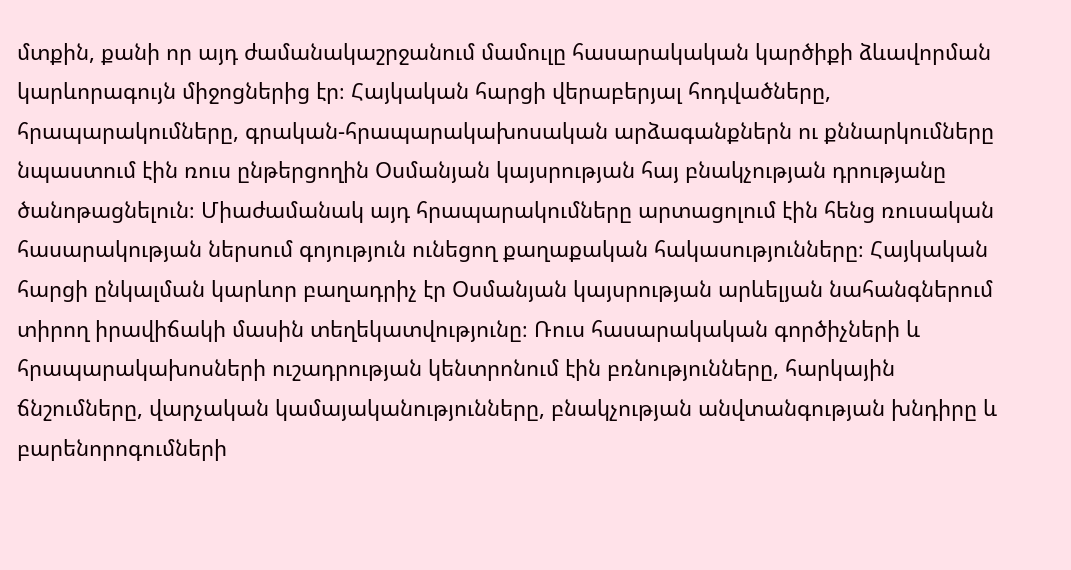մտքին, քանի որ այդ ժամանակաշրջանում մամուլը հասարակական կարծիքի ձևավորման կարևորագույն միջոցներից էր։ Հայկական հարցի վերաբերյալ հոդվածները, հրապարակումները, գրական-հրապարակախոսական արձագանքներն ու քննարկումները նպաստում էին ռուս ընթերցողին Օսմանյան կայսրության հայ բնակչության դրությանը ծանոթացնելուն։ Միաժամանակ այդ հրապարակումները արտացոլում էին հենց ռուսական հասարակության ներսում գոյություն ունեցող քաղաքական հակասությունները։ Հայկական հարցի ընկալման կարևոր բաղադրիչ էր Օսմանյան կայսրության արևելյան նահանգներում տիրող իրավիճակի մասին տեղեկատվությունը։ Ռուս հասարակական գործիչների և հրապարակախոսների ուշադրության կենտրոնում էին բռնությունները, հարկային ճնշումները, վարչական կամայականությունները, բնակչության անվտանգության խնդիրը և բարենորոգումների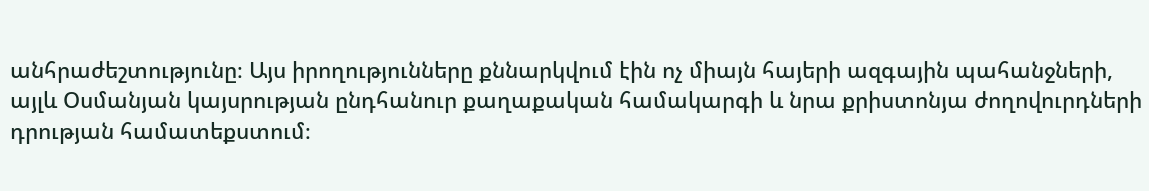անհրաժեշտությունը։ Այս իրողությունները քննարկվում էին ոչ միայն հայերի ազգային պահանջների, այլև Օսմանյան կայսրության ընդհանուր քաղաքական համակարգի և նրա քրիստոնյա ժողովուրդների դրության համատեքստում։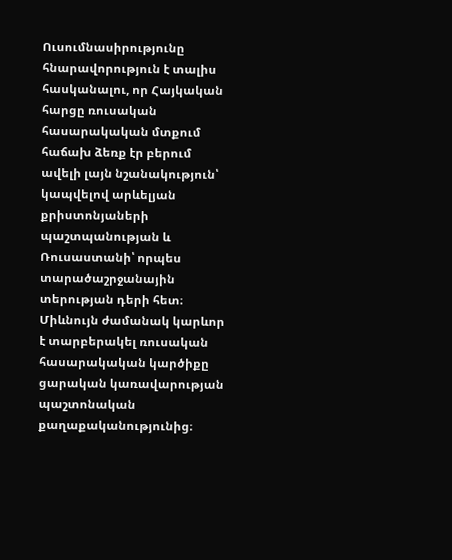Ուսումնասիրությունը հնարավորություն է տալիս հասկանալու, որ Հայկական հարցը ռուսական հասարակական մտքում հաճախ ձեռք էր բերում ավելի լայն նշանակություն՝ կապվելով արևելյան քրիստոնյաների պաշտպանության և Ռուսաստանի՝ որպես տարածաշրջանային տերության դերի հետ։ Միևնույն ժամանակ կարևոր է տարբերակել ռուսական հասարակական կարծիքը ցարական կառավարության պաշտոնական քաղաքականությունից։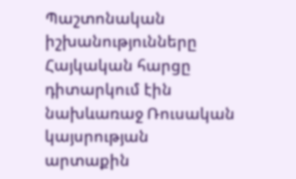Պաշտոնական իշխանությունները Հայկական հարցը դիտարկում էին նախևառաջ Ռուսական կայսրության արտաքին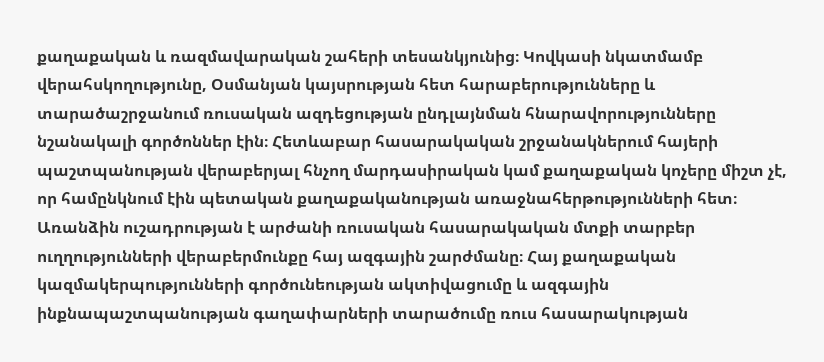քաղաքական և ռազմավարական շահերի տեսանկյունից։ Կովկասի նկատմամբ վերահսկողությունը, Օսմանյան կայսրության հետ հարաբերությունները և տարածաշրջանում ռուսական ազդեցության ընդլայնման հնարավորությունները նշանակալի գործոններ էին։ Հետևաբար հասարակական շրջանակներում հայերի պաշտպանության վերաբերյալ հնչող մարդասիրական կամ քաղաքական կոչերը միշտ չէ, որ համընկնում էին պետական քաղաքականության առաջնահերթությունների հետ։ Առանձին ուշադրության է արժանի ռուսական հասարակական մտքի տարբեր ուղղությունների վերաբերմունքը հայ ազգային շարժմանը։ Հայ քաղաքական կազմակերպությունների գործունեության ակտիվացումը և ազգային ինքնապաշտպանության գաղափարների տարածումը ռուս հասարակության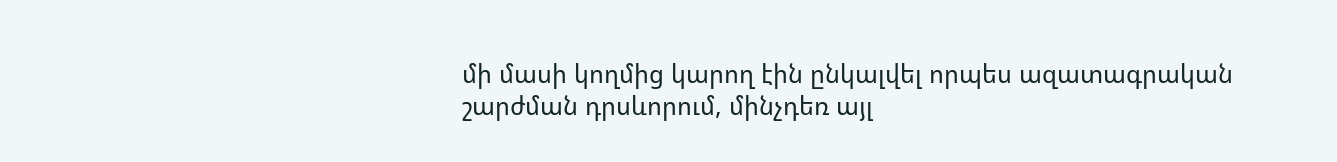մի մասի կողմից կարող էին ընկալվել որպես ազատագրական շարժման դրսևորում, մինչդեռ այլ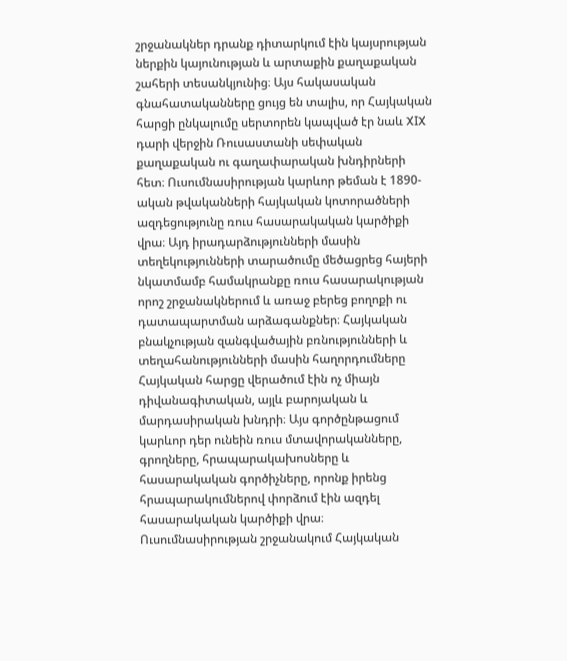շրջանակներ դրանք դիտարկում էին կայսրության ներքին կայունության և արտաքին քաղաքական շահերի տեսանկյունից։ Այս հակասական գնահատականները ցույց են տալիս, որ Հայկական հարցի ընկալումը սերտորեն կապված էր նաև XIX դարի վերջին Ռուսաստանի սեփական քաղաքական ու գաղափարական խնդիրների հետ։ Ուսումնասիրության կարևոր թեման է 1890-ական թվականների հայկական կոտորածների ազդեցությունը ռուս հասարակական կարծիքի վրա։ Այդ իրադարձությունների մասին տեղեկությունների տարածումը մեծացրեց հայերի նկատմամբ համակրանքը ռուս հասարակության որոշ շրջանակներում և առաջ բերեց բողոքի ու դատապարտման արձագանքներ։ Հայկական բնակչության զանգվածային բռնությունների և տեղահանությունների մասին հաղորդումները Հայկական հարցը վերածում էին ոչ միայն դիվանագիտական, այլև բարոյական և մարդասիրական խնդրի։ Այս գործընթացում կարևոր դեր ունեին ռուս մտավորականները, գրողները, հրապարակախոսները և հասարակական գործիչները, որոնք իրենց հրապարակումներով փորձում էին ազդել հասարակական կարծիքի վրա։ Ուսումնասիրության շրջանակում Հայկական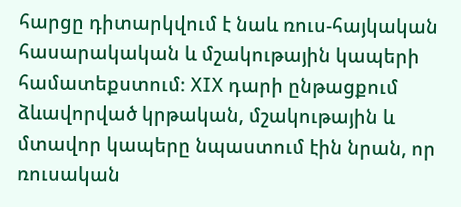հարցը դիտարկվում է նաև ռուս-հայկական հասարակական և մշակութային կապերի համատեքստում։ XIX դարի ընթացքում ձևավորված կրթական, մշակութային և մտավոր կապերը նպաստում էին նրան, որ ռուսական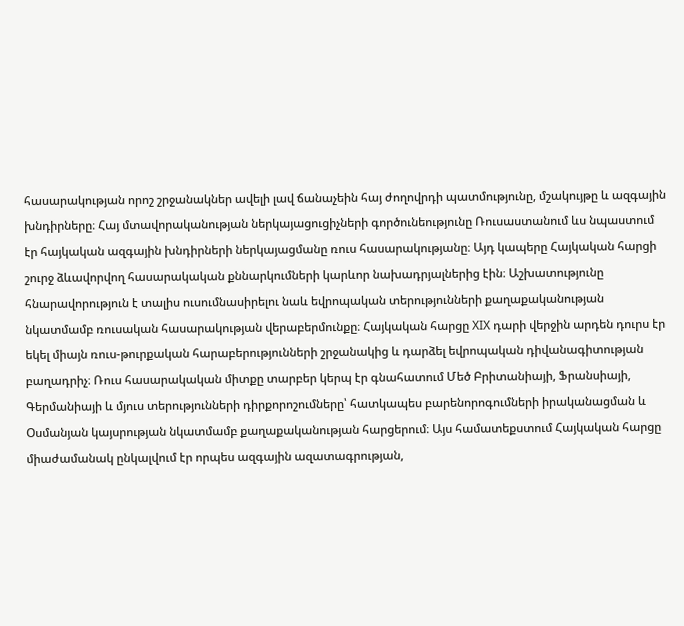հասարակության որոշ շրջանակներ ավելի լավ ճանաչեին հայ ժողովրդի պատմությունը, մշակույթը և ազգային խնդիրները։ Հայ մտավորականության ներկայացուցիչների գործունեությունը Ռուսաստանում ևս նպաստում էր հայկական ազգային խնդիրների ներկայացմանը ռուս հասարակությանը։ Այդ կապերը Հայկական հարցի շուրջ ձևավորվող հասարակական քննարկումների կարևոր նախադրյալներից էին։ Աշխատությունը հնարավորություն է տալիս ուսումնասիրելու նաև եվրոպական տերությունների քաղաքականության նկատմամբ ռուսական հասարակության վերաբերմունքը։ Հայկական հարցը XIX դարի վերջին արդեն դուրս էր եկել միայն ռուս-թուրքական հարաբերությունների շրջանակից և դարձել եվրոպական դիվանագիտության բաղադրիչ։ Ռուս հասարակական միտքը տարբեր կերպ էր գնահատում Մեծ Բրիտանիայի, Ֆրանսիայի, Գերմանիայի և մյուս տերությունների դիրքորոշումները՝ հատկապես բարենորոգումների իրականացման և Օսմանյան կայսրության նկատմամբ քաղաքականության հարցերում։ Այս համատեքստում Հայկական հարցը միաժամանակ ընկալվում էր որպես ազգային ազատագրության,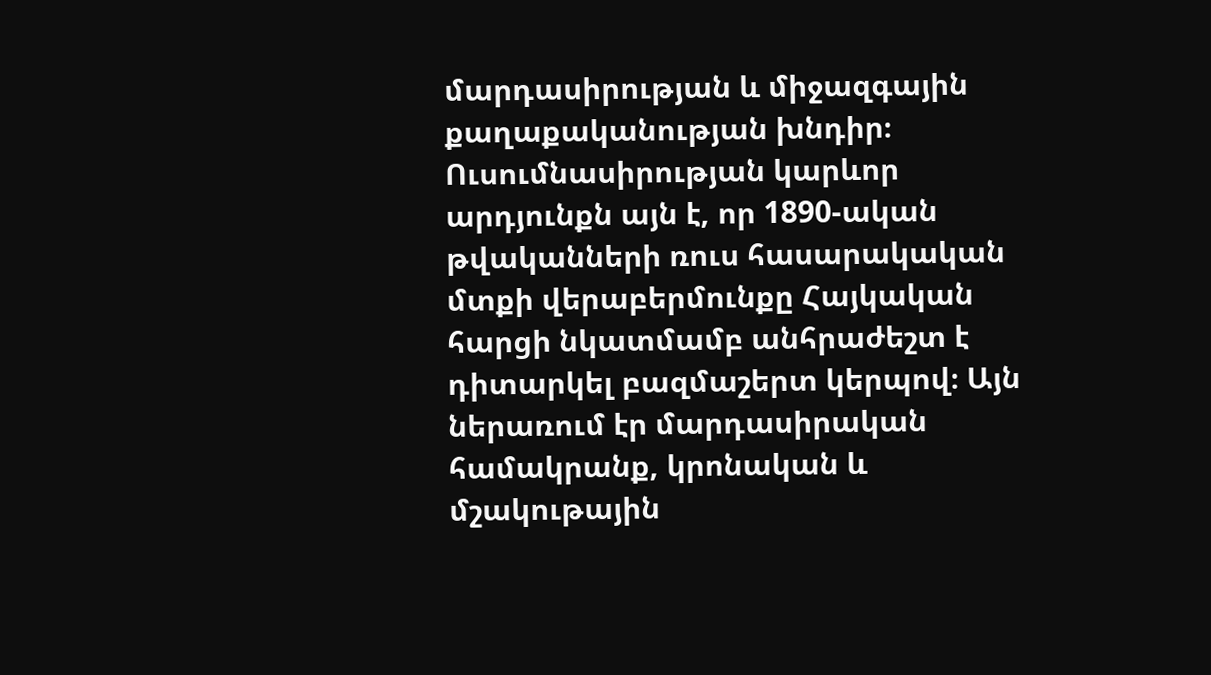մարդասիրության և միջազգային քաղաքականության խնդիր։ Ուսումնասիրության կարևոր արդյունքն այն է, որ 1890-ական թվականների ռուս հասարակական մտքի վերաբերմունքը Հայկական հարցի նկատմամբ անհրաժեշտ է դիտարկել բազմաշերտ կերպով։ Այն ներառում էր մարդասիրական համակրանք, կրոնական և մշակութային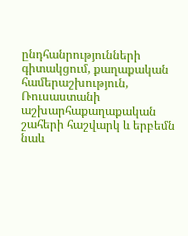ընդհանրությունների գիտակցում, քաղաքական համերաշխություն, Ռուսաստանի աշխարհաքաղաքական շահերի հաշվարկ և երբեմն նաև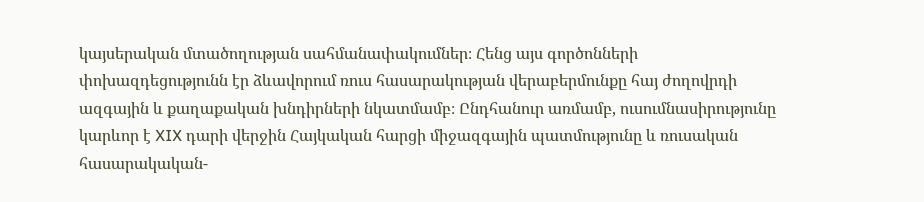կայսերական մտածողության սահմանափակումներ։ Հենց այս գործոնների փոխազդեցությունն էր ձևավորում ռուս հասարակության վերաբերմունքը հայ ժողովրդի ազգային և քաղաքական խնդիրների նկատմամբ։ Ընդհանուր առմամբ, ուսումնասիրությունը կարևոր է XIX դարի վերջին Հայկական հարցի միջազգային պատմությունը և ռուսական հասարակական-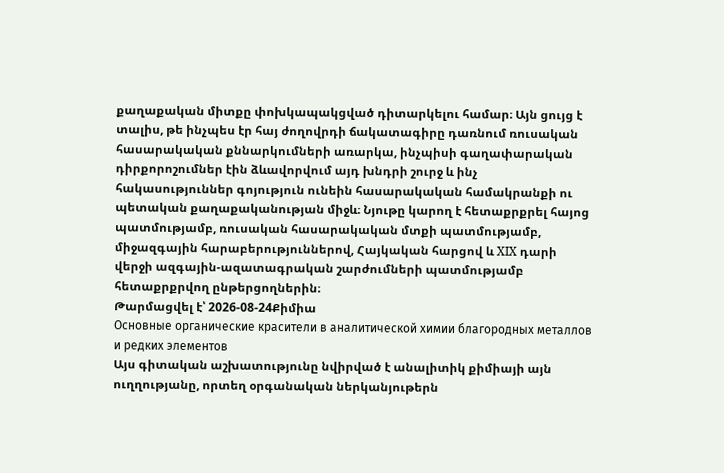քաղաքական միտքը փոխկապակցված դիտարկելու համար։ Այն ցույց է տալիս, թե ինչպես էր հայ ժողովրդի ճակատագիրը դառնում ռուսական հասարակական քննարկումների առարկա, ինչպիսի գաղափարական դիրքորոշումներ էին ձևավորվում այդ խնդրի շուրջ և ինչ հակասություններ գոյություն ունեին հասարակական համակրանքի ու պետական քաղաքականության միջև։ Նյութը կարող է հետաքրքրել հայոց պատմությամբ, ռուսական հասարակական մտքի պատմությամբ, միջազգային հարաբերություններով, Հայկական հարցով և XIX դարի վերջի ազգային-ազատագրական շարժումների պատմությամբ հետաքրքրվող ընթերցողներին։
Թարմացվել է՝ 2026-08-24Քիմիա
Основные органические красители в аналитической химии благородных металлов и редких элементов
Այս գիտական աշխատությունը նվիրված է անալիտիկ քիմիայի այն ուղղությանը, որտեղ օրգանական ներկանյութերն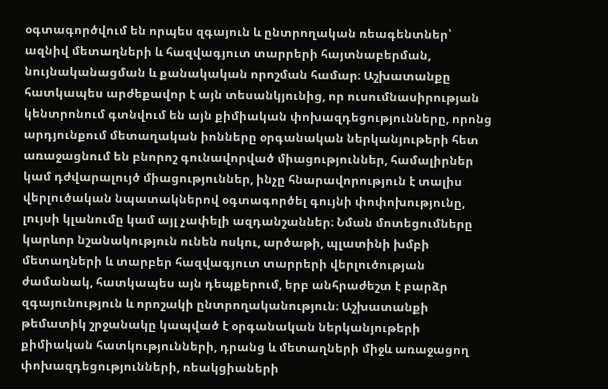օգտագործվում են որպես զգայուն և ընտրողական ռեագենտներ՝ ազնիվ մետաղների և հազվագյուտ տարրերի հայտնաբերման, նույնականացման և քանակական որոշման համար։ Աշխատանքը հատկապես արժեքավոր է այն տեսանկյունից, որ ուսումնասիրության կենտրոնում գտնվում են այն քիմիական փոխազդեցությունները, որոնց արդյունքում մետաղական իոնները օրգանական ներկանյութերի հետ առաջացնում են բնորոշ գունավորված միացություններ, համալիրներ կամ դժվարալույծ միացություններ, ինչը հնարավորություն է տալիս վերլուծական նպատակներով օգտագործել գույնի փոփոխությունը, լույսի կլանումը կամ այլ չափելի ազդանշաններ։ Նման մոտեցումները կարևոր նշանակություն ունեն ոսկու, արծաթի, պլատինի խմբի մետաղների և տարբեր հազվագյուտ տարրերի վերլուծության ժամանակ, հատկապես այն դեպքերում, երբ անհրաժեշտ է բարձր զգայունություն և որոշակի ընտրողականություն։ Աշխատանքի թեմատիկ շրջանակը կապված է օրգանական ներկանյութերի քիմիական հատկությունների, դրանց և մետաղների միջև առաջացող փոխազդեցությունների, ռեակցիաների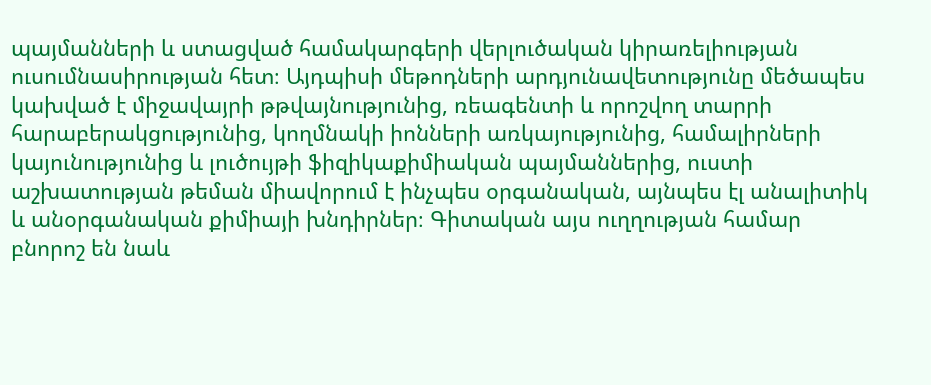պայմանների և ստացված համակարգերի վերլուծական կիրառելիության ուսումնասիրության հետ։ Այդպիսի մեթոդների արդյունավետությունը մեծապես կախված է միջավայրի թթվայնությունից, ռեագենտի և որոշվող տարրի հարաբերակցությունից, կողմնակի իոնների առկայությունից, համալիրների կայունությունից և լուծույթի ֆիզիկաքիմիական պայմաններից, ուստի աշխատության թեման միավորում է ինչպես օրգանական, այնպես էլ անալիտիկ և անօրգանական քիմիայի խնդիրներ։ Գիտական այս ուղղության համար բնորոշ են նաև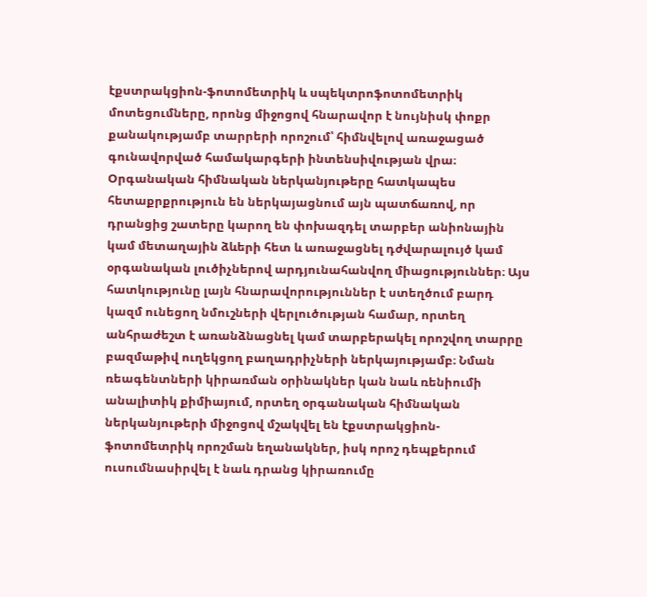էքստրակցիոն-ֆոտոմետրիկ և սպեկտրոֆոտոմետրիկ մոտեցումները, որոնց միջոցով հնարավոր է նույնիսկ փոքր քանակությամբ տարրերի որոշում՝ հիմնվելով առաջացած գունավորված համակարգերի ինտենսիվության վրա։ Օրգանական հիմնական ներկանյութերը հատկապես հետաքրքրություն են ներկայացնում այն պատճառով, որ դրանցից շատերը կարող են փոխազդել տարբեր անիոնային կամ մետաղային ձևերի հետ և առաջացնել դժվարալույծ կամ օրգանական լուծիչներով արդյունահանվող միացություններ։ Այս հատկությունը լայն հնարավորություններ է ստեղծում բարդ կազմ ունեցող նմուշների վերլուծության համար, որտեղ անհրաժեշտ է առանձնացնել կամ տարբերակել որոշվող տարրը բազմաթիվ ուղեկցող բաղադրիչների ներկայությամբ։ Նման ռեագենտների կիրառման օրինակներ կան նաև ռենիումի անալիտիկ քիմիայում, որտեղ օրգանական հիմնական ներկանյութերի միջոցով մշակվել են էքստրակցիոն-ֆոտոմետրիկ որոշման եղանակներ, իսկ որոշ դեպքերում ուսումնասիրվել է նաև դրանց կիրառումը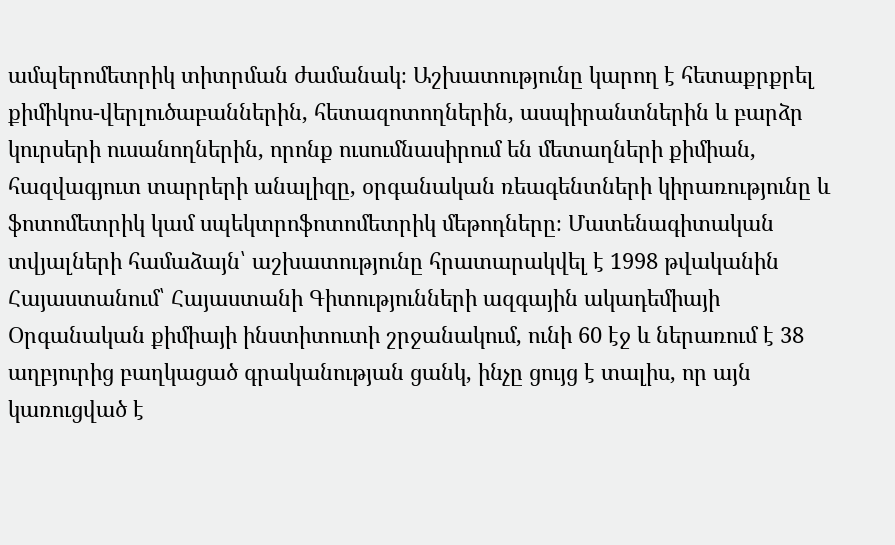ամպերոմետրիկ տիտրման ժամանակ։ Աշխատությունը կարող է հետաքրքրել քիմիկոս-վերլուծաբաններին, հետազոտողներին, ասպիրանտներին և բարձր կուրսերի ուսանողներին, որոնք ուսումնասիրում են մետաղների քիմիան, հազվագյուտ տարրերի անալիզը, օրգանական ռեագենտների կիրառությունը և ֆոտոմետրիկ կամ սպեկտրոֆոտոմետրիկ մեթոդները։ Մատենագիտական տվյալների համաձայն՝ աշխատությունը հրատարակվել է 1998 թվականին Հայաստանում՝ Հայաստանի Գիտությունների ազգային ակադեմիայի Օրգանական քիմիայի ինստիտուտի շրջանակում, ունի 60 էջ և ներառում է 38 աղբյուրից բաղկացած գրականության ցանկ, ինչը ցույց է տալիս, որ այն կառուցված է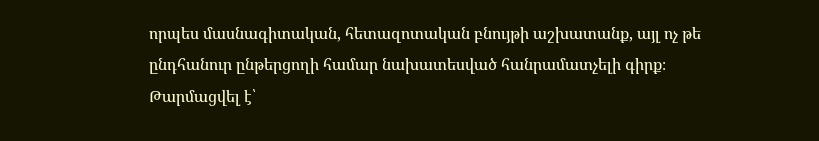որպես մասնագիտական, հետազոտական բնույթի աշխատանք, այլ ոչ թե ընդհանուր ընթերցողի համար նախատեսված հանրամատչելի գիրք։
Թարմացվել է՝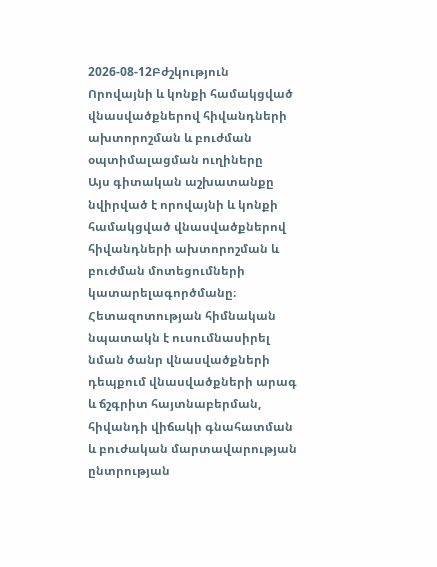2026-08-12Բժշկություն
Որովայնի և կոնքի համակցված վնասվածքներով հիվանդների ախտորոշման և բուժման օպտիմալացման ուղիները
Այս գիտական աշխատանքը նվիրված է որովայնի և կոնքի համակցված վնասվածքներով հիվանդների ախտորոշման և բուժման մոտեցումների կատարելագործմանը։ Հետազոտության հիմնական նպատակն է ուսումնասիրել նման ծանր վնասվածքների դեպքում վնասվածքների արագ և ճշգրիտ հայտնաբերման, հիվանդի վիճակի գնահատման և բուժական մարտավարության ընտրության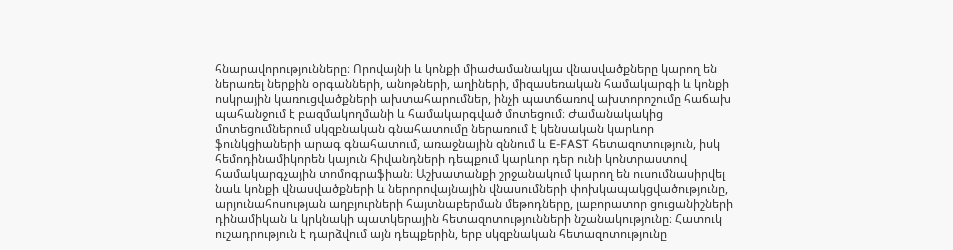հնարավորությունները։ Որովայնի և կոնքի միաժամանակյա վնասվածքները կարող են ներառել ներքին օրգանների, անոթների, աղիների, միզասեռական համակարգի և կոնքի ոսկրային կառուցվածքների ախտահարումներ, ինչի պատճառով ախտորոշումը հաճախ պահանջում է բազմակողմանի և համակարգված մոտեցում։ Ժամանակակից մոտեցումներում սկզբնական գնահատումը ներառում է կենսական կարևոր ֆունկցիաների արագ գնահատում, առաջնային զննում և E-FAST հետազոտություն, իսկ հեմոդինամիկորեն կայուն հիվանդների դեպքում կարևոր դեր ունի կոնտրաստով համակարգչային տոմոգրաֆիան։ Աշխատանքի շրջանակում կարող են ուսումնասիրվել նաև կոնքի վնասվածքների և ներորովայնային վնասումների փոխկապակցվածությունը, արյունահոսության աղբյուրների հայտնաբերման մեթոդները, լաբորատոր ցուցանիշների դինամիկան և կրկնակի պատկերային հետազոտությունների նշանակությունը։ Հատուկ ուշադրություն է դարձվում այն դեպքերին, երբ սկզբնական հետազոտությունը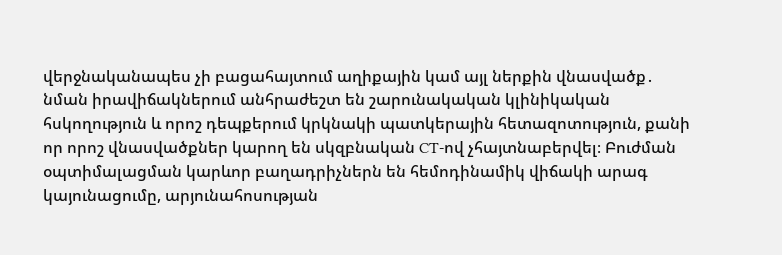վերջնականապես չի բացահայտում աղիքային կամ այլ ներքին վնասվածք․ նման իրավիճակներում անհրաժեշտ են շարունակական կլինիկական հսկողություն և որոշ դեպքերում կրկնակի պատկերային հետազոտություն, քանի որ որոշ վնասվածքներ կարող են սկզբնական CT-ով չհայտնաբերվել։ Բուժման օպտիմալացման կարևոր բաղադրիչներն են հեմոդինամիկ վիճակի արագ կայունացումը, արյունահոսության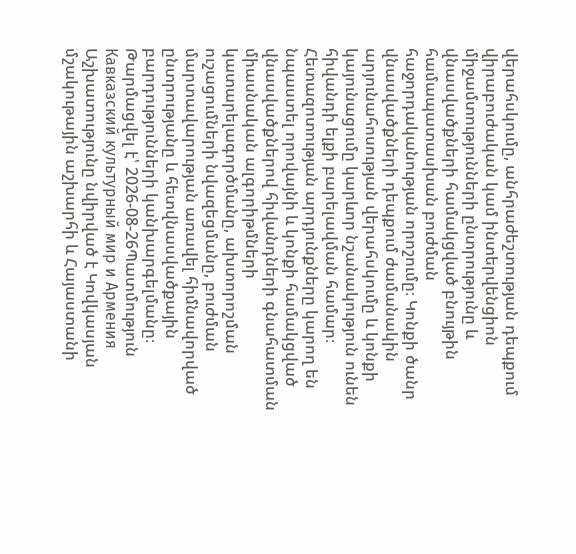վերահսկումը, անհրաժեշտության դեպքում վիրաբուժական կամ ինտերվենցիոն միջամտությունների ընտրությունը և վնասվածքների համակցված բնույթին համապատասխան բուժման հաջորդականության որոշումը։ Կոնքի ծանր վնասվածքների դեպքում ժամանակին արյունահոսության վերահսկումը և կոնքի կայունացումը կարևոր նշանակություն ունեն հիվանդի ելքի բարելավման համար։ Հետազոտության արդյունքները կարող են նպաստել որովայնի և կոնքի համակցված վնասվածքներով հիվանդների գնահատման միասնական ալգորիթմների կատարելագործմանը, ախտորոշման ուշացումների նվազեցմանը, բուժման մարտավարության առավել հիմնավորված ընտրությանը և հետվնասվածքային բարդությունների կանխարգելմանը։
Թարմացվել է՝ 2026-08-26Պատմություն
Кавказский культурный мир и Армения
Աշխատությունը նվիրված է Կովկասյան մշակութային աշխարհի և Հայաստանի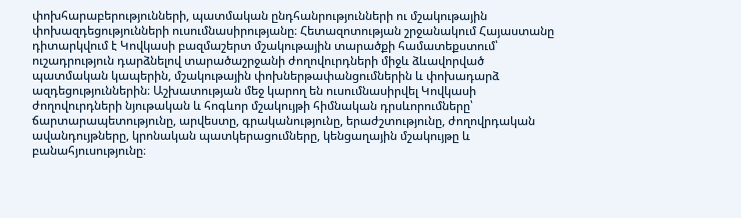փոխհարաբերությունների, պատմական ընդհանրությունների ու մշակութային փոխազդեցությունների ուսումնասիրությանը։ Հետազոտության շրջանակում Հայաստանը դիտարկվում է Կովկասի բազմաշերտ մշակութային տարածքի համատեքստում՝ ուշադրություն դարձնելով տարածաշրջանի ժողովուրդների միջև ձևավորված պատմական կապերին, մշակութային փոխներթափանցումներին և փոխադարձ ազդեցություններին։ Աշխատության մեջ կարող են ուսումնասիրվել Կովկասի ժողովուրդների նյութական և հոգևոր մշակույթի հիմնական դրսևորումները՝ ճարտարապետությունը, արվեստը, գրականությունը, երաժշտությունը, ժողովրդական ավանդույթները, կրոնական պատկերացումները, կենցաղային մշակույթը և բանահյուսությունը։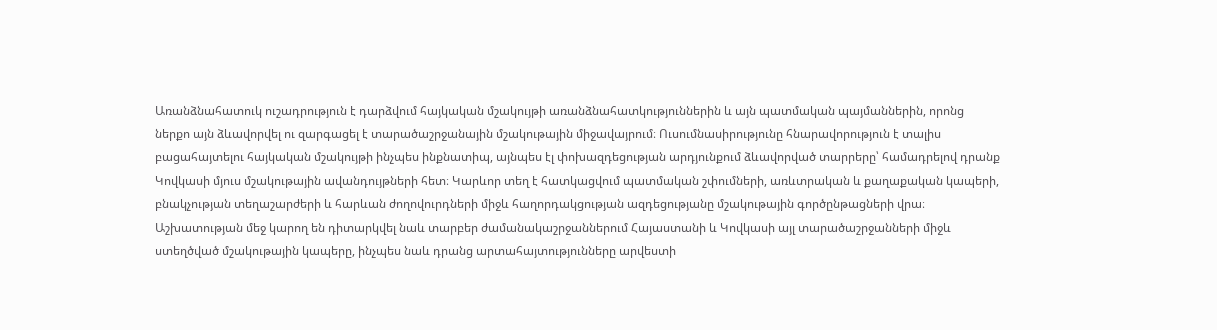Առանձնահատուկ ուշադրություն է դարձվում հայկական մշակույթի առանձնահատկություններին և այն պատմական պայմաններին, որոնց ներքո այն ձևավորվել ու զարգացել է տարածաշրջանային մշակութային միջավայրում։ Ուսումնասիրությունը հնարավորություն է տալիս բացահայտելու հայկական մշակույթի ինչպես ինքնատիպ, այնպես էլ փոխազդեցության արդյունքում ձևավորված տարրերը՝ համադրելով դրանք Կովկասի մյուս մշակութային ավանդույթների հետ։ Կարևոր տեղ է հատկացվում պատմական շփումների, առևտրական և քաղաքական կապերի, բնակչության տեղաշարժերի և հարևան ժողովուրդների միջև հաղորդակցության ազդեցությանը մշակութային գործընթացների վրա։ Աշխատության մեջ կարող են դիտարկվել նաև տարբեր ժամանակաշրջաններում Հայաստանի և Կովկասի այլ տարածաշրջանների միջև ստեղծված մշակութային կապերը, ինչպես նաև դրանց արտահայտությունները արվեստի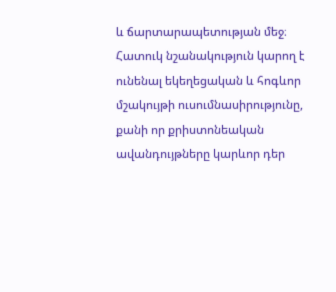և ճարտարապետության մեջ։ Հատուկ նշանակություն կարող է ունենալ եկեղեցական և հոգևոր մշակույթի ուսումնասիրությունը, քանի որ քրիստոնեական ավանդույթները կարևոր դեր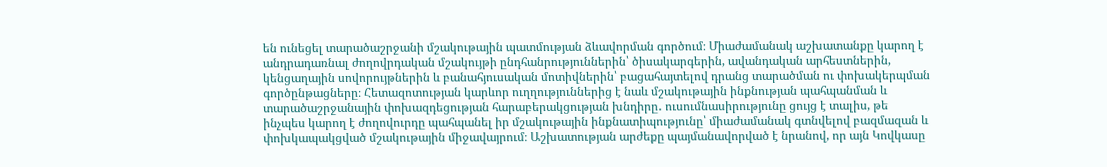են ունեցել տարածաշրջանի մշակութային պատմության ձևավորման գործում։ Միաժամանակ աշխատանքը կարող է անդրադառնալ ժողովրդական մշակույթի ընդհանրություններին՝ ծիսակարգերին, ավանդական արհեստներին, կենցաղային սովորույթներին և բանահյուսական մոտիվներին՝ բացահայտելով դրանց տարածման ու փոխակերպման գործընթացները։ Հետազոտության կարևոր ուղղություններից է նաև մշակութային ինքնության պահպանման և տարածաշրջանային փոխազդեցության հարաբերակցության խնդիրը․ ուսումնասիրությունը ցույց է տալիս, թե ինչպես կարող է ժողովուրդը պահպանել իր մշակութային ինքնատիպությունը՝ միաժամանակ գտնվելով բազմազան և փոխկապակցված մշակութային միջավայրում։ Աշխատության արժեքը պայմանավորված է նրանով, որ այն Կովկասը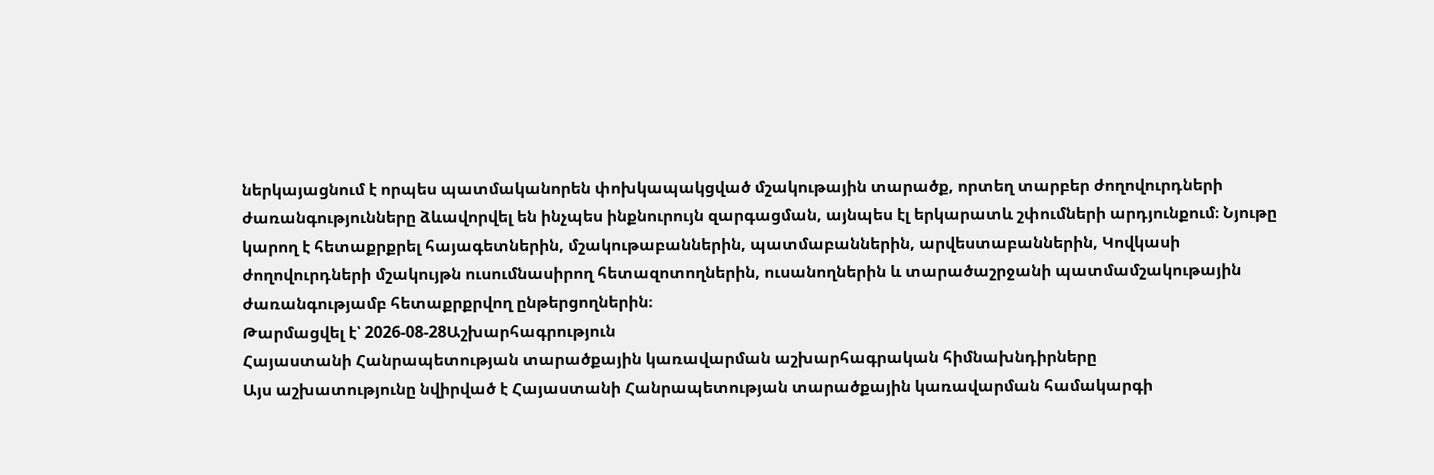ներկայացնում է որպես պատմականորեն փոխկապակցված մշակութային տարածք, որտեղ տարբեր ժողովուրդների ժառանգությունները ձևավորվել են ինչպես ինքնուրույն զարգացման, այնպես էլ երկարատև շփումների արդյունքում։ Նյութը կարող է հետաքրքրել հայագետներին, մշակութաբաններին, պատմաբաններին, արվեստաբաններին, Կովկասի ժողովուրդների մշակույթն ուսումնասիրող հետազոտողներին, ուսանողներին և տարածաշրջանի պատմամշակութային ժառանգությամբ հետաքրքրվող ընթերցողներին։
Թարմացվել է՝ 2026-08-28Աշխարհագրություն
Հայաստանի Հանրապետության տարածքային կառավարման աշխարհագրական հիմնախնդիրները
Այս աշխատությունը նվիրված է Հայաստանի Հանրապետության տարածքային կառավարման համակարգի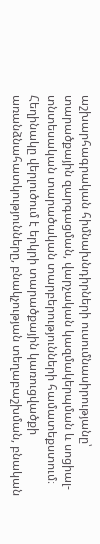աշխարհագրական հիմնախնդիրների ուսումնասիրությանը՝ տարածքային զարգացման, վարչական կազմակերպման և սոցիալ-տնտեսական տարածական տարբերությունների համատեքստում։ Հեղինակը վերլուծում է երկրի տարածքային կառուցվածքի առանձնահատկությունները, բնակչության տեղաբաշխման, բնական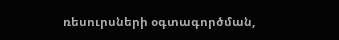ռեսուրսների օգտագործման,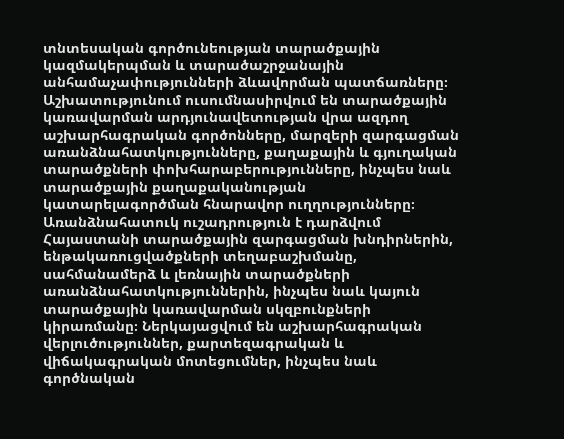տնտեսական գործունեության տարածքային կազմակերպման և տարածաշրջանային անհամաչափությունների ձևավորման պատճառները։ Աշխատությունում ուսումնասիրվում են տարածքային կառավարման արդյունավետության վրա ազդող աշխարհագրական գործոնները, մարզերի զարգացման առանձնահատկությունները, քաղաքային և գյուղական տարածքների փոխհարաբերությունները, ինչպես նաև տարածքային քաղաքականության կատարելագործման հնարավոր ուղղությունները։ Առանձնահատուկ ուշադրություն է դարձվում Հայաստանի տարածքային զարգացման խնդիրներին, ենթակառուցվածքների տեղաբաշխմանը, սահմանամերձ և լեռնային տարածքների առանձնահատկություններին, ինչպես նաև կայուն տարածքային կառավարման սկզբունքների կիրառմանը։ Ներկայացվում են աշխարհագրական վերլուծություններ, քարտեզագրական և վիճակագրական մոտեցումներ, ինչպես նաև գործնական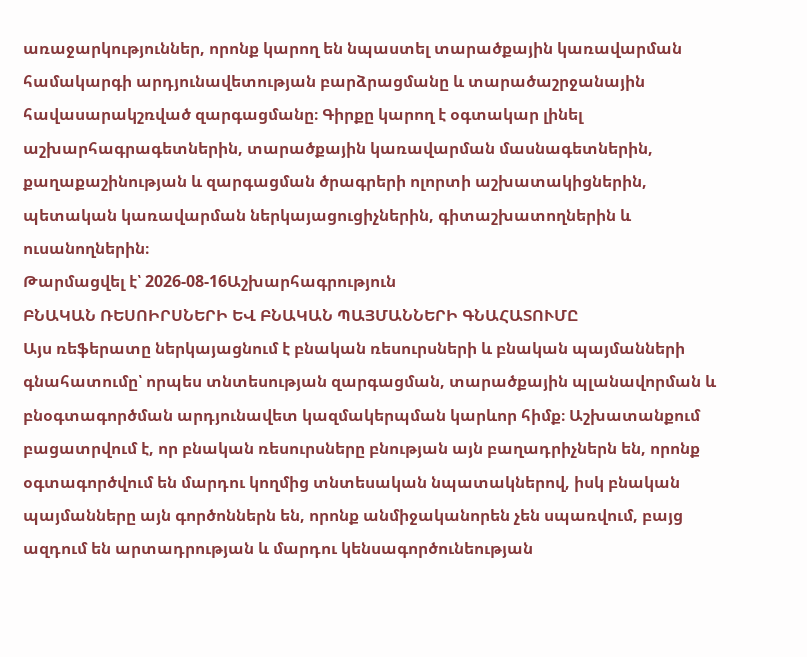առաջարկություններ, որոնք կարող են նպաստել տարածքային կառավարման համակարգի արդյունավետության բարձրացմանը և տարածաշրջանային հավասարակշռված զարգացմանը։ Գիրքը կարող է օգտակար լինել աշխարհագրագետներին, տարածքային կառավարման մասնագետներին, քաղաքաշինության և զարգացման ծրագրերի ոլորտի աշխատակիցներին, պետական կառավարման ներկայացուցիչներին, գիտաշխատողներին և ուսանողներին։
Թարմացվել է՝ 2026-08-16Աշխարհագրություն
ԲՆԱԿԱՆ ՌԵՍՈԻՐՍՆԵՐԻ ԵՎ ԲՆԱԿԱՆ ՊԱՅՄԱՆՆԵՐԻ ԳՆԱՀԱՏՈՒՄԸ
Այս ռեֆերատը ներկայացնում է բնական ռեսուրսների և բնական պայմանների գնահատումը՝ որպես տնտեսության զարգացման, տարածքային պլանավորման և բնօգտագործման արդյունավետ կազմակերպման կարևոր հիմք։ Աշխատանքում բացատրվում է, որ բնական ռեսուրսները բնության այն բաղադրիչներն են, որոնք օգտագործվում են մարդու կողմից տնտեսական նպատակներով, իսկ բնական պայմանները այն գործոններն են, որոնք անմիջականորեն չեն սպառվում, բայց ազդում են արտադրության և մարդու կենսագործունեության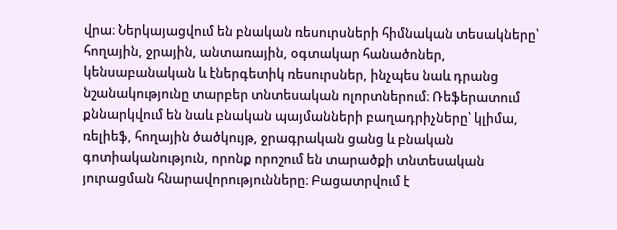վրա։ Ներկայացվում են բնական ռեսուրսների հիմնական տեսակները՝ հողային, ջրային, անտառային, օգտակար հանածոներ, կենսաբանական և էներգետիկ ռեսուրսներ, ինչպես նաև դրանց նշանակությունը տարբեր տնտեսական ոլորտներում։ Ռեֆերատում քննարկվում են նաև բնական պայմանների բաղադրիչները՝ կլիմա, ռելիեֆ, հողային ծածկույթ, ջրագրական ցանց և բնական գոտիականություն, որոնք որոշում են տարածքի տնտեսական յուրացման հնարավորությունները։ Բացատրվում է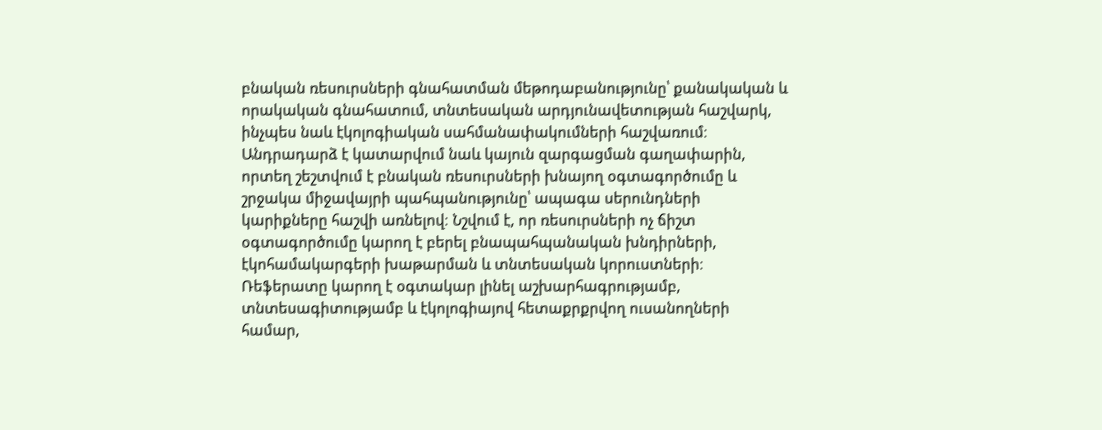բնական ռեսուրսների գնահատման մեթոդաբանությունը՝ քանակական և որակական գնահատում, տնտեսական արդյունավետության հաշվարկ, ինչպես նաև էկոլոգիական սահմանափակումների հաշվառում։ Անդրադարձ է կատարվում նաև կայուն զարգացման գաղափարին, որտեղ շեշտվում է բնական ռեսուրսների խնայող օգտագործումը և շրջակա միջավայրի պահպանությունը՝ ապագա սերունդների կարիքները հաշվի առնելով։ Նշվում է, որ ռեսուրսների ոչ ճիշտ օգտագործումը կարող է բերել բնապահպանական խնդիրների, էկոհամակարգերի խաթարման և տնտեսական կորուստների։ Ռեֆերատը կարող է օգտակար լինել աշխարհագրությամբ, տնտեսագիտությամբ և էկոլոգիայով հետաքրքրվող ուսանողների համար,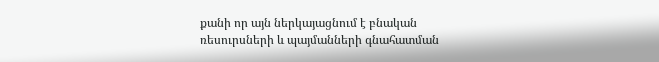քանի որ այն ներկայացնում է բնական ռեսուրսների և պայմանների գնահատման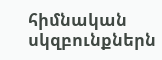հիմնական սկզբունքներն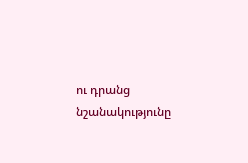ու դրանց նշանակությունը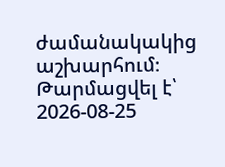ժամանակակից աշխարհում։
Թարմացվել է՝ 2026-08-25